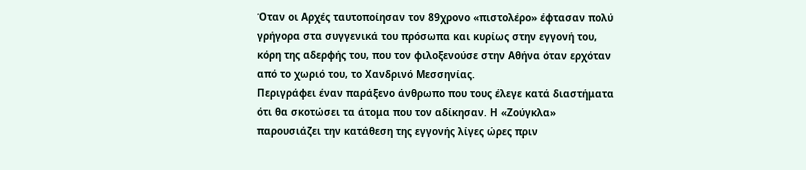Όταν οι Αρχές ταυτοποίησαν τον 89χρονο «πιστολέρο» έφτασαν πολύ γρήγορα στα συγγενικά του πρόσωπα και κυρίως στην εγγονή του, κόρη της αδερφής του, που τον φιλοξενούσε στην Αθήνα όταν ερχόταν από το χωριό του, το Χανδρινό Μεσσηνίας.
Περιγράφει έναν παράξενο άνθρωπο που τους έλεγε κατά διαστήματα ότι θα σκοτώσει τα άτομα που τον αδίκησαν. Η «Ζούγκλα» παρουσιάζει την κατάθεση της εγγονής λίγες ώρες πριν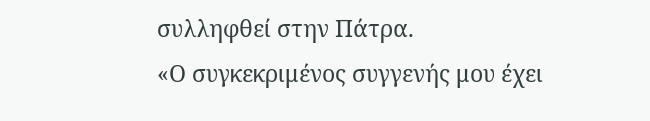συλληφθεί στην Πάτρα.
«Ο συγκεκριμένος συγγενής μου έχει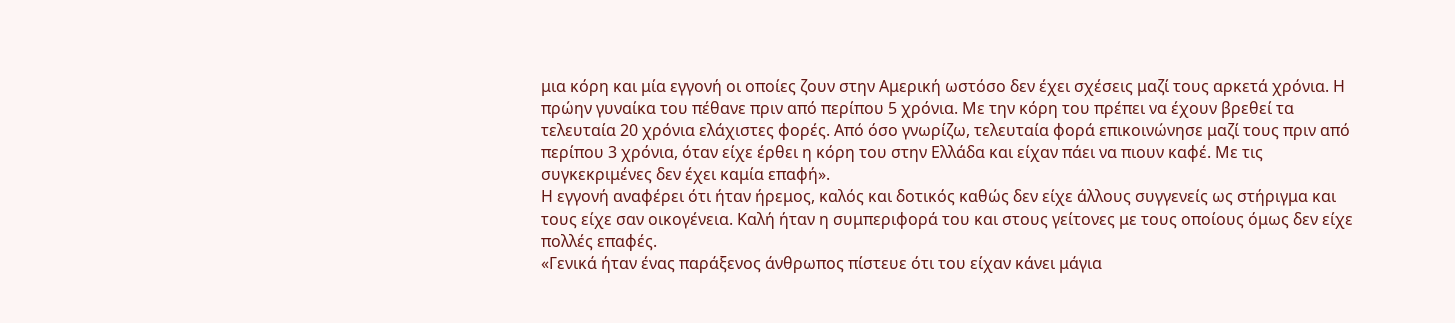μια κόρη και μία εγγονή οι οποίες ζουν στην Αμερική ωστόσο δεν έχει σχέσεις μαζί τους αρκετά χρόνια. Η πρώην γυναίκα του πέθανε πριν από περίπου 5 χρόνια. Με την κόρη του πρέπει να έχουν βρεθεί τα τελευταία 20 χρόνια ελάχιστες φορές. Από όσο γνωρίζω, τελευταία φορά επικοινώνησε μαζί τους πριν από περίπου 3 χρόνια, όταν είχε έρθει η κόρη του στην Ελλάδα και είχαν πάει να πιουν καφέ. Με τις συγκεκριμένες δεν έχει καμία επαφή».
Η εγγονή αναφέρει ότι ήταν ήρεμος, καλός και δοτικός καθώς δεν είχε άλλους συγγενείς ως στήριγμα και τους είχε σαν οικογένεια. Καλή ήταν η συμπεριφορά του και στους γείτονες με τους οποίους όμως δεν είχε πολλές επαφές.
«Γενικά ήταν ένας παράξενος άνθρωπος πίστευε ότι του είχαν κάνει μάγια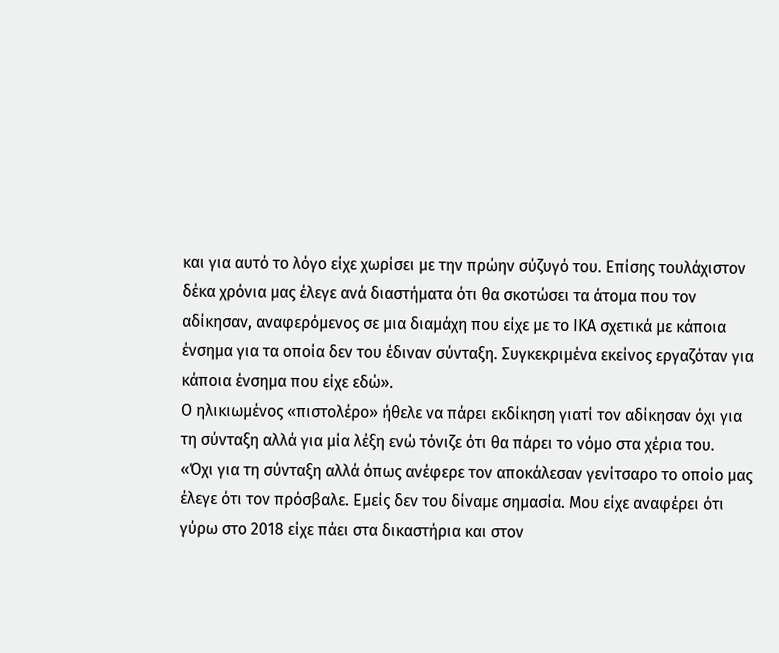και για αυτό το λόγο είχε χωρίσει με την πρώην σύζυγό του. Επίσης τουλάχιστον δέκα χρόνια μας έλεγε ανά διαστήματα ότι θα σκοτώσει τα άτομα που τον αδίκησαν, αναφερόμενος σε μια διαμάχη που είχε με το ΙΚΑ σχετικά με κάποια ένσημα για τα οποία δεν του έδιναν σύνταξη. Συγκεκριμένα εκείνος εργαζόταν για κάποια ένσημα που είχε εδώ».
Ο ηλικιωμένος «πιστολέρο» ήθελε να πάρει εκδίκηση γιατί τον αδίκησαν όχι για τη σύνταξη αλλά για μία λέξη ενώ τόνιζε ότι θα πάρει το νόμο στα χέρια του.
«Όχι για τη σύνταξη αλλά όπως ανέφερε τον αποκάλεσαν γενίτσαρο το οποίο μας έλεγε ότι τον πρόσβαλε. Εμείς δεν του δίναμε σημασία. Μου είχε αναφέρει ότι γύρω στο 2018 είχε πάει στα δικαστήρια και στον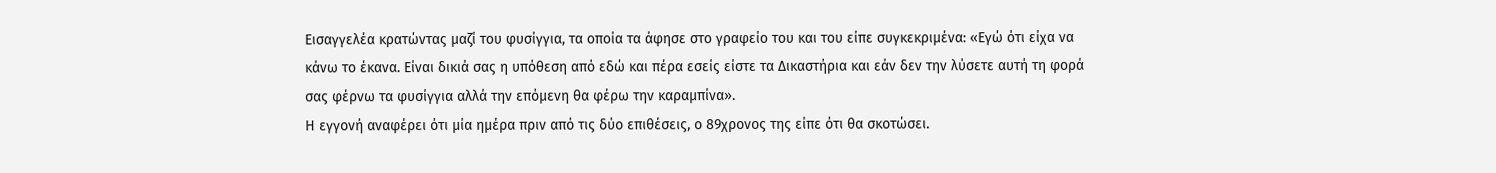Εισαγγελέα κρατώντας μαζί του φυσίγγια, τα οποία τα άφησε στο γραφείο του και του είπε συγκεκριμένα: «Εγώ ότι είχα να κάνω το έκανα. Είναι δικιά σας η υπόθεση από εδώ και πέρα εσείς είστε τα Δικαστήρια και εάν δεν την λύσετε αυτή τη φορά σας φέρνω τα φυσίγγια αλλά την επόμενη θα φέρω την καραμπίνα».
Η εγγονή αναφέρει ότι μία ημέρα πριν από τις δύο επιθέσεις, ο 89χρονος της είπε ότι θα σκοτώσει.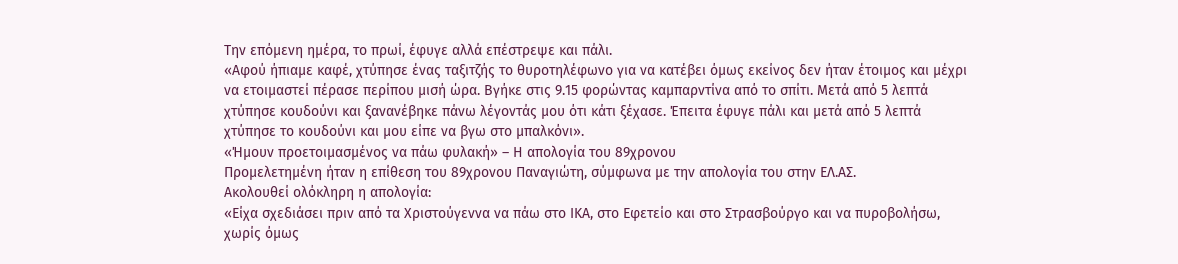Την επόμενη ημέρα, το πρωί, έφυγε αλλά επέστρεψε και πάλι.
«Αφού ήπιαμε καφέ, χτύπησε ένας ταξιτζής το θυροτηλέφωνο για να κατέβει όμως εκείνος δεν ήταν έτοιμος και μέχρι να ετοιμαστεί πέρασε περίπου μισή ώρα. Βγήκε στις 9.15 φορώντας καμπαρντίνα από το σπίτι. Μετά από 5 λεπτά χτύπησε κουδούνι και ξανανέβηκε πάνω λέγοντάς μου ότι κάτι ξέχασε. Έπειτα έφυγε πάλι και μετά από 5 λεπτά χτύπησε το κουδούνι και μου είπε να βγω στο μπαλκόνι».
«Ήμουν προετοιμασμένος να πάω φυλακή» – Η απολογία του 89χρονου
Προμελετημένη ήταν η επίθεση του 89χρονου Παναγιώτη, σύμφωνα με την απολογία του στην ΕΛ.ΑΣ.
Ακολουθεί ολόκληρη η απολογία:
«Είχα σχεδιάσει πριν από τα Χριστούγεννα να πάω στο ΙΚΑ, στο Εφετείο και στο Στρασβούργο και να πυροβολήσω, χωρίς όμως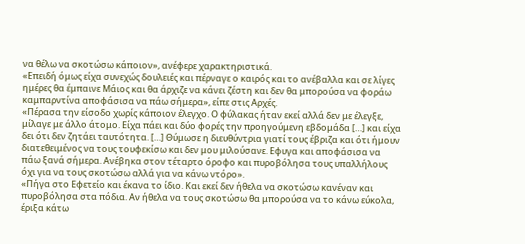να θέλω να σκοτώσω κάποιον», ανέφερε χαρακτηριστικά.
«Επειδή όμως είχα συνεχώς δουλειές και πέρναγε ο καιρός και το ανέβαλλα και σε λίγες ημέρες θα έμπαινε Μάιος και θα άρχιζε να κάνει ζέστη και δεν θα μπορούσα να φοράω καμπαρντίνα αποφάσισα να πάω σήμερα», είπε στις Αρχές.
«Πέρασα την είσοδο χωρίς κάποιον έλεγχο. Ο φύλακας ήταν εκεί αλλά δεν με έλεγξε, μίλαγε με άλλο άτομο. Είχα πάει και δύο φορές την προηγούμενη εβδομάδα […] και είχα δει ότι δεν ζητάει ταυτότητα. […] Θύμωσε η διευθύντρια γιατί τους έβριζα και ότι ήμουν διατεθειμένος να τους τουφεκίσω και δεν μου μιλούσανε. Εφυγα και αποφάσισα να πάω ξανά σήμερα. Ανέβηκα στον τέταρτο όροφο και πυροβόλησα τους υπαλλήλους όχι για να τους σκοτώσω αλλά για να κάνω ντόρο».
«Πήγα στο Εφετείο και έκανα το ίδιο. Και εκεί δεν ήθελα να σκοτώσω κανέναν και πυροβόλησα στα πόδια. Αν ήθελα να τους σκοτώσω θα μπορούσα να το κάνω εύκολα, έριξα κάτω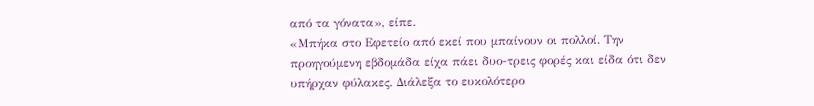από τα γόνατα», είπε.
«Μπήκα στο Εφετείο από εκεί που μπαίνουν οι πολλοί. Την προηγούμενη εβδομάδα είχα πάει δυο-τρεις φορές και είδα ότι δεν υπήρχαν φύλακες. Διάλεξα το ευκολότερο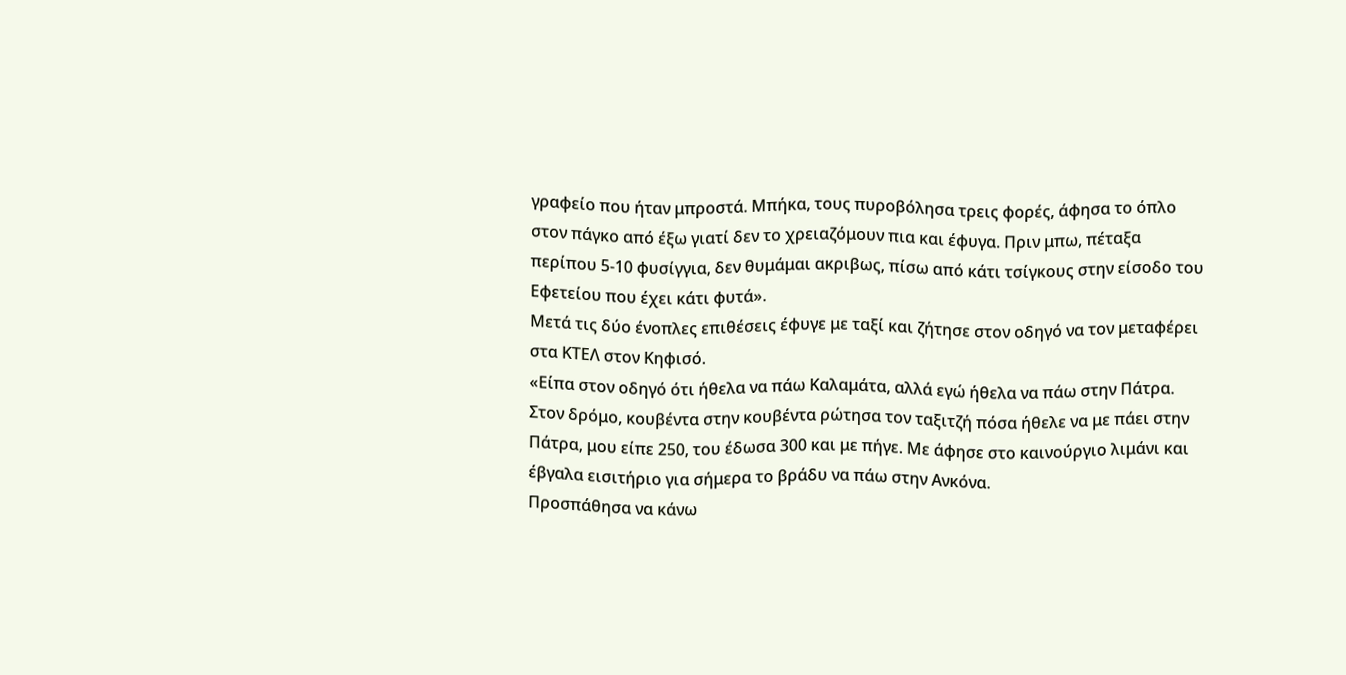γραφείο που ήταν μπροστά. Μπήκα, τους πυροβόλησα τρεις φορές, άφησα το όπλο στον πάγκο από έξω γιατί δεν το χρειαζόμουν πια και έφυγα. Πριν μπω, πέταξα περίπου 5-10 φυσίγγια, δεν θυμάμαι ακριβως, πίσω από κάτι τσίγκους στην είσοδο του Εφετείου που έχει κάτι φυτά».
Μετά τις δύο ένοπλες επιθέσεις έφυγε με ταξί και ζήτησε στον οδηγό να τον μεταφέρει στα ΚΤΕΛ στον Κηφισό.
«Είπα στον οδηγό ότι ήθελα να πάω Καλαμάτα, αλλά εγώ ήθελα να πάω στην Πάτρα. Στον δρόμο, κουβέντα στην κουβέντα ρώτησα τον ταξιτζή πόσα ήθελε να με πάει στην Πάτρα, μου είπε 250, του έδωσα 300 και με πήγε. Με άφησε στο καινούργιο λιμάνι και έβγαλα εισιτήριο για σήμερα το βράδυ να πάω στην Ανκόνα.
Προσπάθησα να κάνω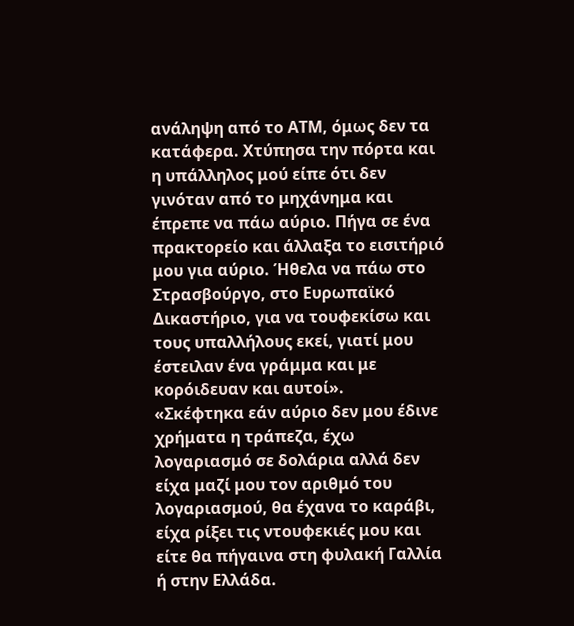ανάληψη από το ΑΤΜ, όμως δεν τα κατάφερα. Χτύπησα την πόρτα και η υπάλληλος μού είπε ότι δεν γινόταν από το μηχάνημα και έπρεπε να πάω αύριο. Πήγα σε ένα πρακτορείο και άλλαξα το εισιτήριό μου για αύριο. Ήθελα να πάω στο Στρασβούργο, στο Ευρωπαϊκό Δικαστήριο, για να τουφεκίσω και τους υπαλλήλους εκεί, γιατί μου έστειλαν ένα γράμμα και με κορόιδευαν και αυτοί».
«Σκέφτηκα εάν αύριο δεν μου έδινε χρήματα η τράπεζα, έχω λογαριασμό σε δολάρια αλλά δεν είχα μαζί μου τον αριθμό του λογαριασμού, θα έχανα το καράβι, είχα ρίξει τις ντουφεκιές μου και είτε θα πήγαινα στη φυλακή Γαλλία ή στην Ελλάδα.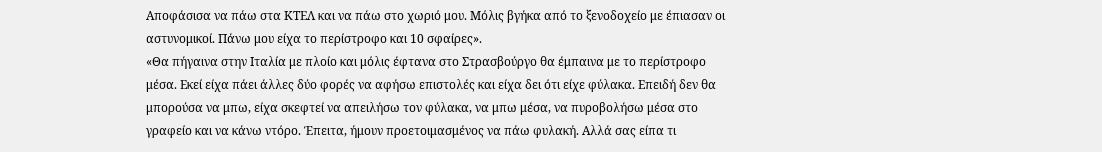Αποφάσισα να πάω στα ΚΤΕΛ και να πάω στο χωριό μου. Μόλις βγήκα από το ξενοδοχείο με έπιασαν οι αστυνομικοί. Πάνω μου είχα το περίστροφο και 10 σφαίρες».
«Θα πήγαινα στην Ιταλία με πλοίο και μόλις έφτανα στο Στρασβούργο θα έμπαινα με το περίστροφο μέσα. Εκεί είχα πάει άλλες δύο φορές να αφήσω επιστολές και είχα δει ότι είχε φύλακα. Επειδή δεν θα μπορούσα να μπω, είχα σκεφτεί να απειλήσω τον φύλακα, να μπω μέσα, να πυροβολήσω μέσα στο γραφείο και να κάνω ντόρο. Έπειτα, ήμουν προετοιμασμένος να πάω φυλακή. Αλλά σας είπα τι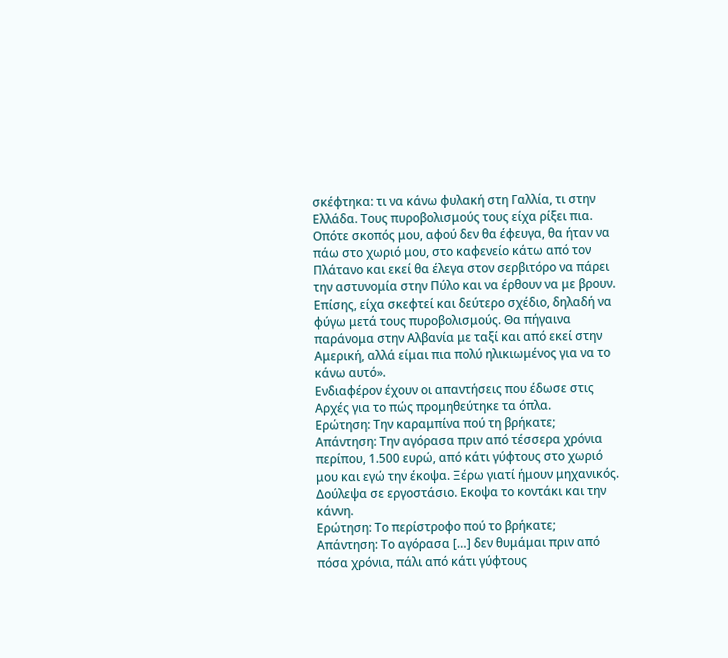σκέφτηκα: τι να κάνω φυλακή στη Γαλλία, τι στην Ελλάδα. Τους πυροβολισμούς τους είχα ρίξει πια. Οπότε σκοπός μου, αφού δεν θα έφευγα, θα ήταν να πάω στο χωριό μου, στο καφενείο κάτω από τον Πλάτανο και εκεί θα έλεγα στον σερβιτόρο να πάρει την αστυνομία στην Πύλο και να έρθουν να με βρουν. Επίσης, είχα σκεφτεί και δεύτερο σχέδιο, δηλαδή να φύγω μετά τους πυροβολισμούς. Θα πήγαινα παράνομα στην Αλβανία με ταξί και από εκεί στην Αμερική, αλλά είμαι πια πολύ ηλικιωμένος για να το κάνω αυτό».
Ενδιαφέρον έχουν οι απαντήσεις που έδωσε στις Αρχές για το πώς προμηθεύτηκε τα όπλα.
Ερώτηση: Την καραμπίνα πού τη βρήκατε;
Απάντηση: Την αγόρασα πριν από τέσσερα χρόνια περίπου, 1.500 ευρώ, από κάτι γύφτους στο χωριό μου και εγώ την έκοψα. Ξέρω γιατί ήμουν μηχανικός. Δούλεψα σε εργοστάσιο. Εκοψα το κοντάκι και την κάννη.
Ερώτηση: Το περίστροφο πού το βρήκατε;
Απάντηση: Το αγόρασα […] δεν θυμάμαι πριν από πόσα χρόνια, πάλι από κάτι γύφτους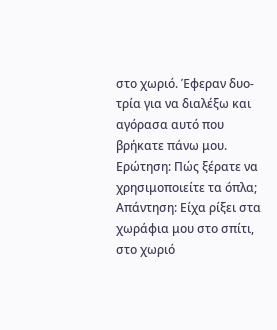στο χωριό. Έφεραν δυο-τρία για να διαλέξω και αγόρασα αυτό που βρήκατε πάνω μου.
Ερώτηση: Πώς ξέρατε να χρησιμοποιείτε τα όπλα;
Απάντηση: Είχα ρίξει στα χωράφια μου στο σπίτι, στο χωριό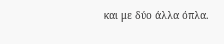και με δύο άλλα όπλα.